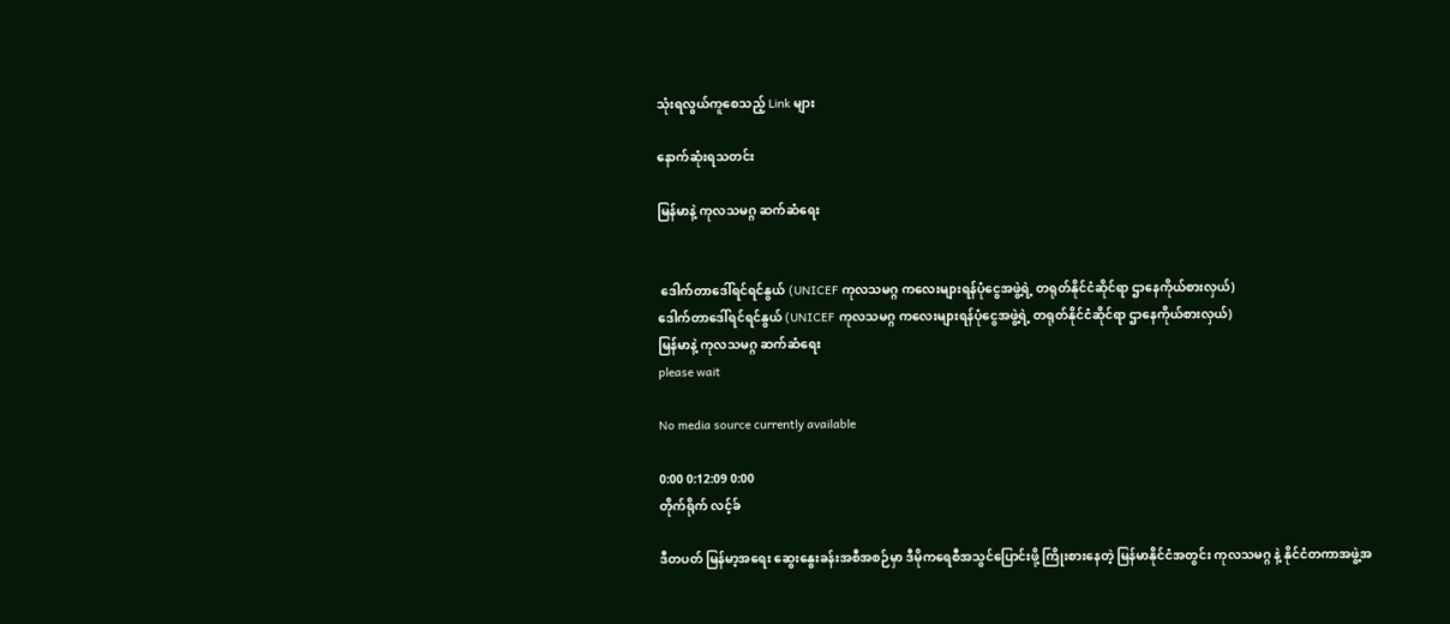သုံးရလွယ်ကူစေသည့် Link များ

နောက်ဆုံးရသတင်း

မြန်မာနဲ့ ကုလသမဂ္ဂ ဆက်ဆံရေး


 ဒေါက်တာဒေါ်ရင်ရင်နွယ် (UNICEF ကုလသမဂ္ဂ ကလေးများရန်ပုံငွေအဖွဲ့ရဲ့ တရုတ်နိုင်ငံဆိုင်ရာ ဌာနေကိုယ်စားလှယ်)
ဒေါက်တာဒေါ်ရင်ရင်နွယ် (UNICEF ကုလသမဂ္ဂ ကလေးများရန်ပုံငွေအဖွဲ့ရဲ့ တရုတ်နိုင်ငံဆိုင်ရာ ဌာနေကိုယ်စားလှယ်)
မြန်မာနဲ့ ကုလသမဂ္ဂ ဆက်ဆံရေး
please wait

No media source currently available

0:00 0:12:09 0:00
တိုက်ရိုက် လင့်ခ်

ဒီတပတ် မြန်မာ့အရေး ဆွေးနွေးခန်းအစီအစဉ်မှာ ဒီမိုကရေစီအသွင်ပြောင်းဖို့ ကြိုးစားနေတဲ့ မြန်မာနိုင်ငံအတွင်း ကုလသမဂ္ဂ နဲ့ နိုင်ငံတကာအဖွဲ့အ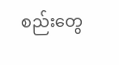စည်းတွေ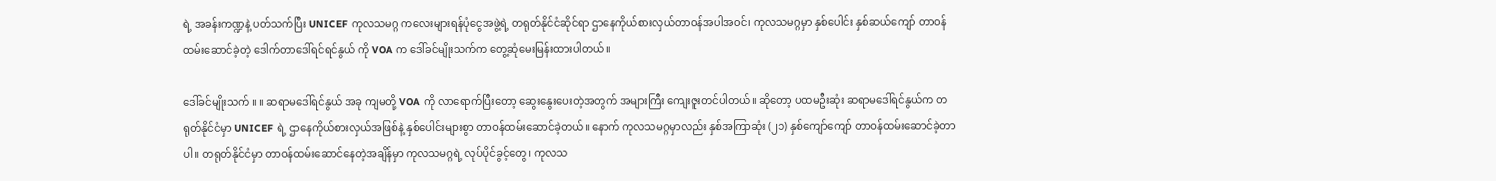ရဲ့ အခန်းကဏ္ဍနဲ့ ပတ်သက်ပြီး UNICEF ကုလသမဂ္ဂ ကလေးများရန်ပုံငွေအဖွဲ့ရဲ့ တရုတ်နိုင်ငံဆိုင်ရာ ဌာနေကိုယ်စားလှယ်တာဝန်အပါအဝင်၊ ကုလသမဂ္ဂမှာ နှစ်ပေါင်း နှစ်ဆယ်ကျော် တာဝန်ထမ်းဆောင်ခဲ့တဲ့ ဒေါက်တာဒေါ်ရင်ရင်နွယ် ကို VOA က ဒေါ်ခင်မျိုးသက်က တွေ့ဆုံမေးမြန်းထားပါတယ်။

ဒေါ်ခင်မျိုးသက် ။ ။ ဆရာမဒေါ်ရင်နွယ် အခု ကျမတို့ VOA ကို လာရောက်ပြီးတော့ ဆွေးနွေးပေးတဲ့အတွက် အများကြီး ကျေးဇူးတင်ပါတယ်။ ဆိုတော့ ပထမဦးဆုံး ဆရာမဒေါ်ရင်နွယ်က တရုတ်နိုင်ငံမှာ UNICEF ရဲ့ ဌာနေကိုယ်စားလှယ်အဖြစ်နဲ့ နှစ်ပေါင်းများစွာ တာဝန်ထမ်းဆောင်ခဲ့တယ်။ နောက် ကုလသမဂ္ဂမှာလည်း နှစ်အကြာဆုံး (၂၁) နှစ်ကျော်ကျော် တာဝန်ထမ်းဆောင်ခဲ့တာပါ။ တရုတ်နိုင်ငံမှာ တာဝန်ထမ်းဆောင်နေတဲ့အချိန်မှာ ကုလသမဂ္ဂရဲ့ လုပ်ပိုင်ခွင့်တွေ၊ ကုလသ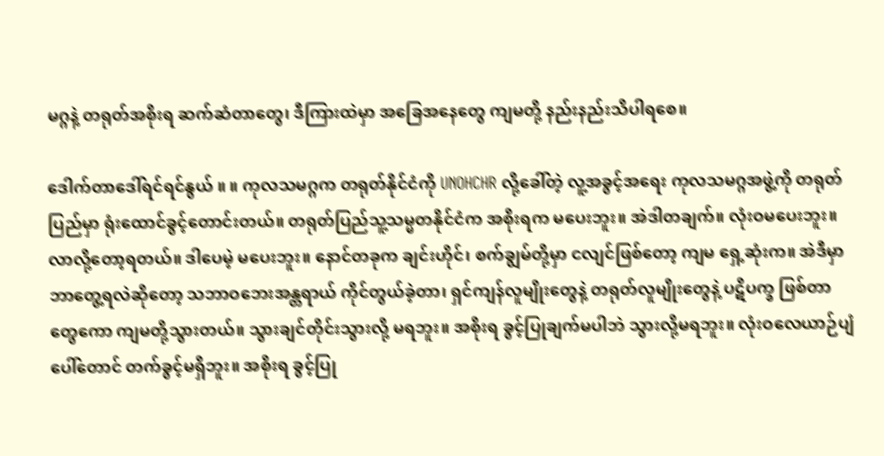မဂ္ဂနဲ့ တရုတ်အစိုးရ ဆက်ဆံတာတွေ၊ ဒီကြားထဲမှာ အခြေအနေတွေ ကျမတို့ နည်းနည်းသိပါရစေ။

ဒေါက်တာဒေါ်ရင်ရင်နွယ် ။ ။ ကုလသမဂ္ဂက တရုတ်နိုင်ငံကို UNOHCHR လို့ခေါ်တဲ့ လူ့အခွင့်အရေး ကုလသမဂ္ဂအဖွဲ့ကို တရုတ်ပြည်မှာ ရုံးထောင်ခွင့်တောင်းတယ်။ တရုတ်ပြည်သူ့သမ္မတနိုင်ငံက အစိုးရက မပေးဘူး။ အဲဒါတချက်။ လုံးဝမပေးဘူး။ လာလို့တော့ရတယ်။ ဒါပေမဲ့ မပေးဘူး။ နောင်တခုက ချင်းဟိုင်၊ စက်ချွမ်တို့မှာ ငလျင်ဖြစ်တော့ ကျမ ရှေ့ဆုံးက။ အဲဒီမှာ ဘာတွေ့ရလဲဆိုတော့ သဘာဝဘေးအန္တရာယ် ကိုင်တွယ်ခဲ့တာ၊ ရှင်ကျန်လူမျိုးတွေနဲ့ တရုတ်လူမျိုးတွေနဲ့ ပဋိပက္ခ ဖြစ်တာတွေကော ကျမတို့သွားတယ်။ သွားချင်တိုင်းသွားလို့ မရဘူး။ အစိုးရ ခွင့်ပြုချက်မပါဘဲ သွားလို့မရဘူး။ လုံးဝလေယာဉ်ပျံပေါ်တောင် တက်ခွင့်မရှိဘူး။ အစိုးရ ခွင့်ပြု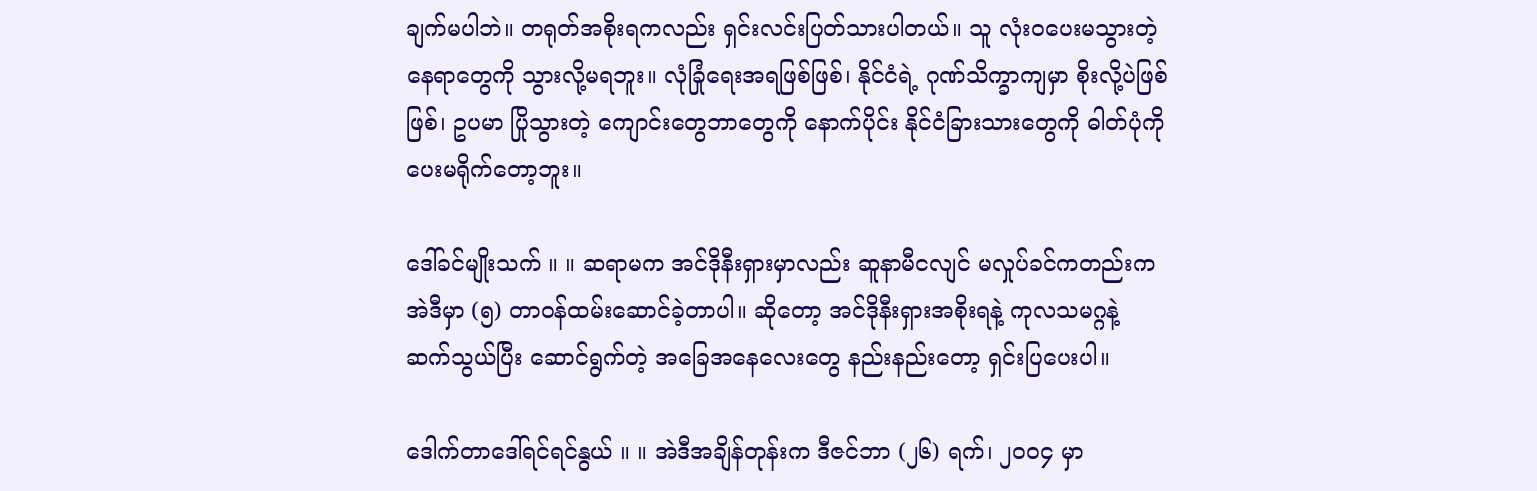ချက်မပါဘဲ။ တရုတ်အစိုးရကလည်း ရှင်းလင်းပြတ်သားပါတယ်။ သူ လုံးဝပေးမသွားတဲ့နေရာတွေကို သွားလို့မရဘူး။ လုံခြုံရေးအရဖြစ်ဖြစ်၊ နိုင်ငံရဲ့ ဂုဏ်သိက္ခာကျမှာ စိုးလို့ပဲဖြစ်ဖြစ်၊ ဥပမာ ပြိုသွားတဲ့ ကျောင်းတွေဘာတွေကို နောက်ပိုင်း နိုင်ငံခြားသားတွေကို ဓါတ်ပုံကို ပေးမရိုက်တော့ဘူး။

ဒေါ်ခင်မျိုးသက် ။ ။ ဆရာမက အင်ဒိုနီးရှားမှာလည်း ဆူနာမီငလျင် မလှုပ်ခင်ကတည်းက အဲဒီမှာ (၅) တာဝန်ထမ်းဆောင်ခဲ့တာပါ။ ဆိုတော့ အင်ဒိုနီးရှားအစိုးရနဲ့ ကုလသမဂ္ဂနဲ့ ဆက်သွယ်ပြီး ဆောင်ရွက်တဲ့ အခြေအနေလေးတွေ နည်းနည်းတော့ ရှင်းပြပေးပါ။

ဒေါက်တာဒေါ်ရင်ရင်နွယ် ။ ။ အဲဒီအချိန်တုန်းက ဒီဇင်ဘာ (၂၆) ရက်၊ ၂၀၀၄ မှာ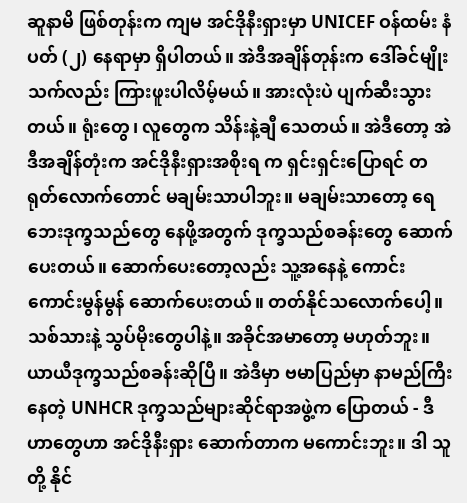ဆူနာမိ ဖြစ်တုန်းက ကျမ အင်ဒိုနီးရှားမှာ UNICEF ဝန်ထမ်း နံပတ် (၂) နေရာမှာ ရှိပါတယ်။ အဲဒီအချိန်တုန်းက ဒေါ်ခင်မျိုးသက်လည်း ကြားဖူးပါလိမ့်မယ်။ အားလုံးပဲ ပျက်ဆီးသွားတယ်။ ရုံးတွေ၊ လူတွေက သိန်းနဲ့ချီ သေတယ်။ အဲဒီတော့ အဲဒီအချိန်တုံးက အင်ဒိုနီးရှားအစိုးရ က ရှင်းရှင်းပြောရင် တရုတ်လောက်တောင် မချမ်းသာပါဘူး။ မချမ်းသာတော့ ရေဘေးဒုက္ခသည်တွေ နေဖို့အတွက် ဒုက္ခသည်စခန်းတွေ ဆောက်ပေးတယ်။ ဆောက်ပေးတော့လည်း သူ့အနေနဲ့ ကောင်းကောင်းမွန်မွန် ဆောက်ပေးတယ်။ တတ်နိုင်သလောက်ပေါ့။ သစ်သားနဲ့ သွပ်မိုးတွေပါနဲ့။ အခိုင်အမာတော့ မဟုတ်ဘူး။ ယာယီဒုက္ခသည်စခန်းဆိုပြီ။ အဲဒီမှာ ဗမာပြည်မှာ နာမည်ကြီးနေတဲ့ UNHCR ဒုက္ခသည်များဆိုင်ရာအဖွဲ့က ပြောတယ် - ဒီဟာတွေဟာ အင်ဒိုနီးရှား ဆောက်တာက မကောင်းဘူး။ ဒါ သူတို့ နိုင်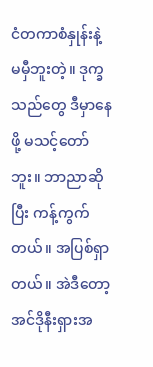ငံတကာစံနှုန်းနဲ့ မမှီဘူးတဲ့။ ဒုက္ခသည်တွေ ဒီမှာနေဖို့ မသင့်တော်ဘူး။ ဘာညာဆိုပြီး ကန့်ကွက်တယ်။ အပြစ်ရှာတယ်။ အဲဒီတော့ အင်ဒိုနီးရှားအ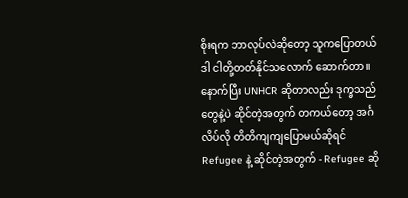စိုးရက ဘာလုပ်လဲဆိုတော့ သူကပြောတယ် ဒါ ငါတို့တတ်နိုင်သလောက် ဆောက်တာ။ နောက်ပြီး UNHCR ဆိုတာလည်း ဒုက္ခသည်တွေနဲ့ပဲ ဆိုင်တဲ့အတွက် တကယ်တော့ အင်္ဂလိပ်လို တိတိကျကျပြောမယ်ဆိုရင် Refugee နဲ့ ဆိုင်တဲ့အတွက် - Refugee ဆို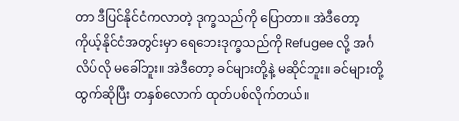တာ ဒီပြင်နိုင်ငံကလာတဲ့ ဒုက္ခသည်ကို ပြောတာ။ အဲဒီတော့ ကိုယ့်နိုင်ငံအတွင်းမှာ ရေဘေးဒုက္ခသည်ကို Refugee လို့ အင်္ဂလိပ်လို မခေါ်ဘူး။ အဲဒီတော့ ခင်များတို့နဲ့ မဆိုင်ဘူး။ ခင်များတို့ထွက်ဆိုပြီး တနှစ်လောက် ထုတ်ပစ်လိုက်တယ်။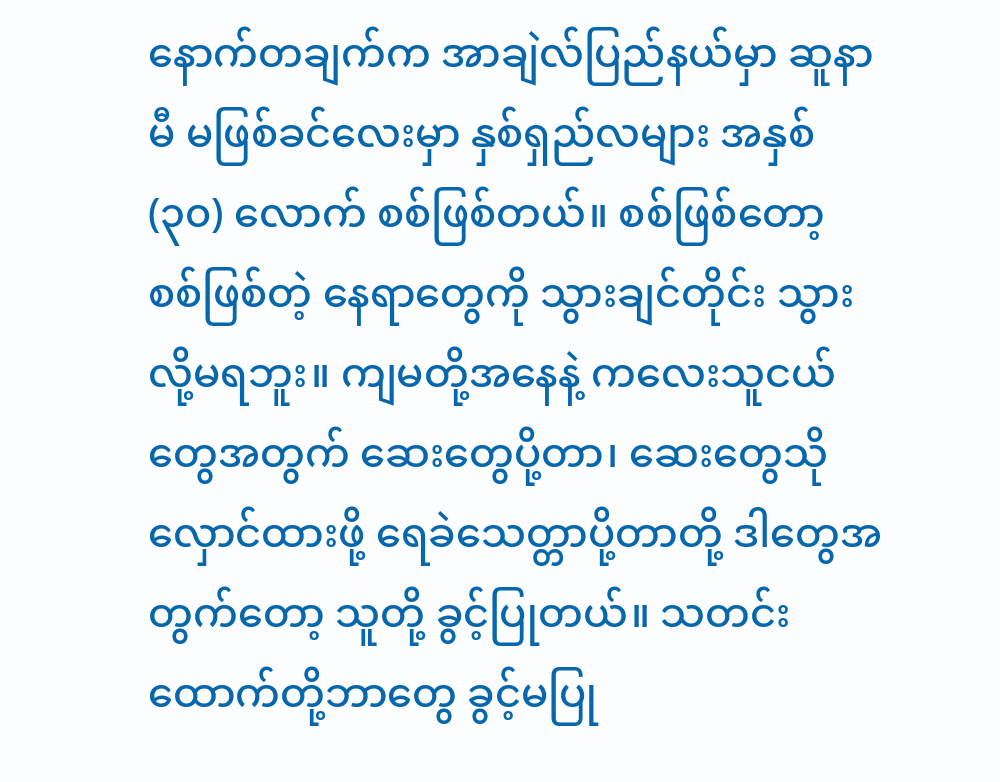နောက်တချက်က အာချဲလ်ပြည်နယ်မှာ ဆူနာမီ မဖြစ်ခင်လေးမှာ နှစ်ရှည်လများ အနှစ် (၃၀) လောက် စစ်ဖြစ်တယ်။ စစ်ဖြစ်တော့ စစ်ဖြစ်တဲ့ နေရာတွေကို သွားချင်တိုင်း သွားလို့မရဘူး။ ကျမတို့အနေနဲ့ ကလေးသူငယ်တွေအတွက် ဆေးတွေပို့တာ၊ ဆေးတွေသိုလှောင်ထားဖို့ ရေခဲသေတ္တာပို့တာတို့ ဒါတွေအတွက်တော့ သူတို့ ခွင့်ပြုတယ်။ သတင်းထောက်တို့ဘာတွေ ခွင့်မပြု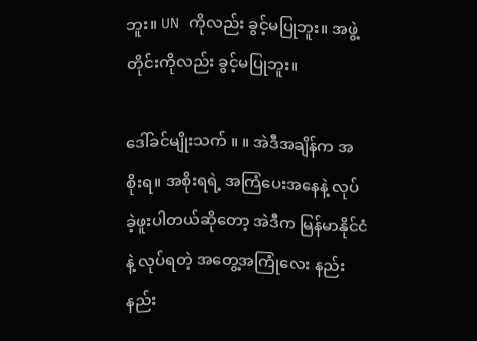ဘူး။ UN ကိုလည်း ခွင့်မပြုဘူး။ အဖွဲ့တိုင်းကိုလည်း ခွင့်မပြုဘူး။

ဒေါ်ခင်မျိုးသက် ။ ။ အဲဒီအချိန်က အစိုးရ။ အစိုးရရဲ့ အကြံပေးအနေနဲ့ လုပ်ခဲ့ဖူးပါတယ်ဆိုတော့ အဲဒီက မြန်မာနိုင်ငံနဲ့ လုပ်ရတဲ့ အတွေ့အကြုံလေး နည်းနည်း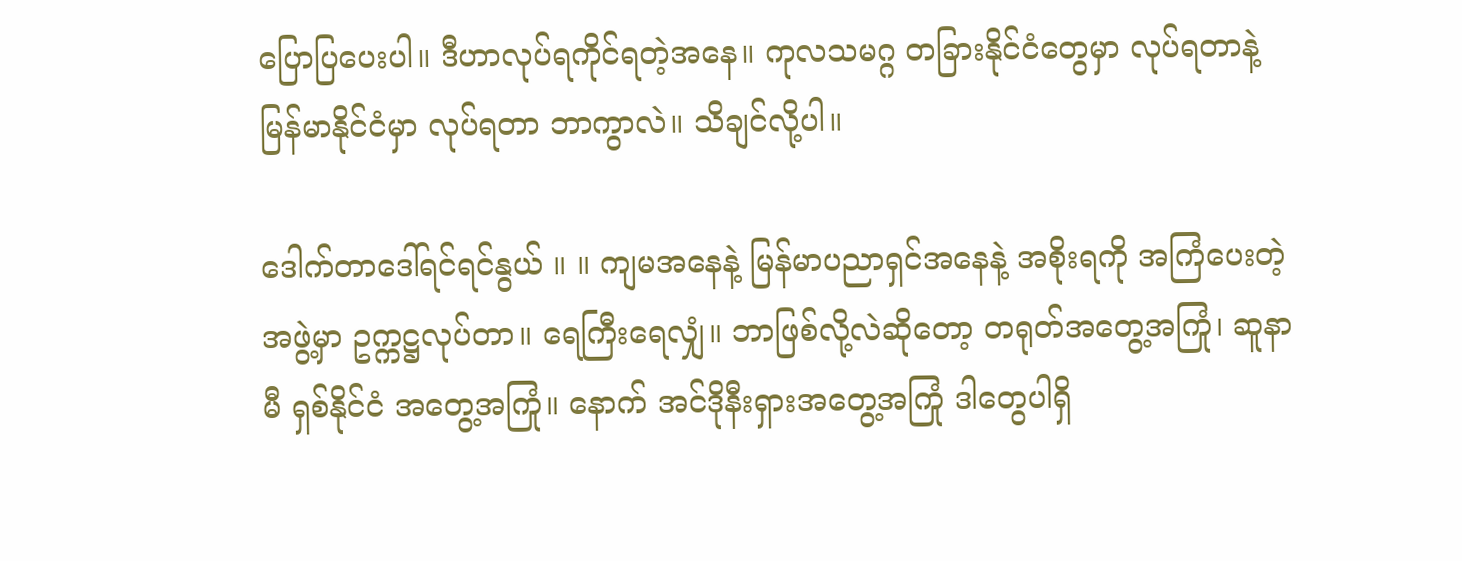ပြောပြပေးပါ။ ဒီဟာလုပ်ရကိုင်ရတဲ့အနေ။ ကုလသမဂ္ဂ တခြားနိုင်ငံတွေမှာ လုပ်ရတာနဲ့ မြန်မာနိုင်ငံမှာ လုပ်ရတာ ဘာကွာလဲ။ သိချင်လို့ပါ။

ဒေါက်တာဒေါ်ရင်ရင်နွယ် ။ ။ ကျမအနေနဲ့ မြန်မာပညာရှင်အနေနဲ့ အစိုးရကို အကြံပေးတဲ့အဖွဲ့မှာ ဥက္ကဋ္ဌလုပ်တာ။ ရေကြီးရေလျှံ။ ဘာဖြစ်လို့လဲဆိုတော့ တရုတ်အတွေ့အကြုံ၊ ဆူနာမီ ရှစ်နိုင်ငံ အတွေ့အကြုံ။ နောက် အင်ဒိုနီးရှားအတွေ့အကြုံ ဒါတွေပါရှိ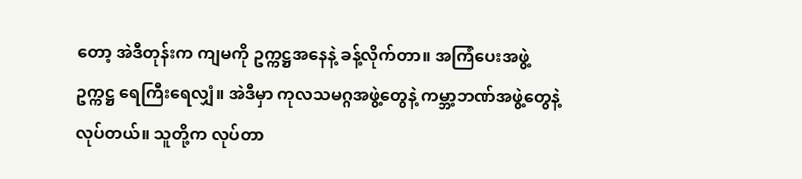တော့ အဲဒီတုန်းက ကျမကို ဥက္ကဋ္ဌအနေနဲ့ ခန့်လိုက်တာ။ အကြံပေးအဖွဲ့ ဥက္ကဋ္ဌ ရေကြီးရေလျှံ။ အဲဒီမှာ ကုလသမဂ္ဂအဖွဲ့တွေနဲ့ ကမ္ဘာ့ဘဏ်အဖွဲ့တွေနဲ့ လုပ်တယ်။ သူတို့က လုပ်တာ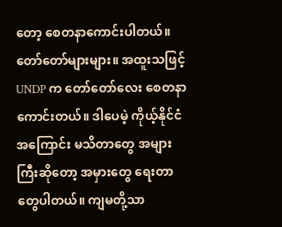တော့ စေတနာကောင်းပါတယ်။ တော်တော်များများ။ အထူးသဖြင့် UNDP က တော်တော်လေး စေတနာ ကောင်းတယ်။ ဒါပေမဲ့ ကိုယ့်နိုင်ငံအကြောင်း မသိတာတွေ အများကြီးဆိုတော့ အမှားတွေ ရေးတာတွေပါတယ်။ ကျမတို့သာ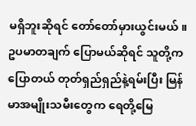မရှိဘူးဆိုရင် တော်တော်မှားယွင်းမယ်။ ဥပမာတချက် ပြောမယ်ဆိုရင် သူတို့ကပြောတယ် တုတ်ရှည်ရှည်နဲ့ရမ်းပြီး မြန်မာအမျိုးသမီးတွေက ရေတို့မြေ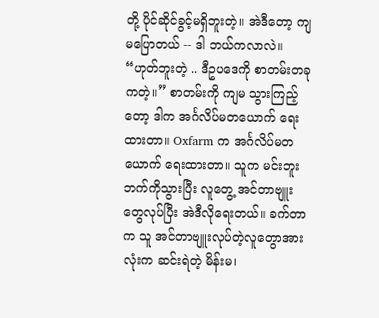တို့ ပိုင်ဆိုင်ခွင့်မရှိဘူးတဲ့။ အဲဒီတော့ ကျမပြောတယ် -- ဒါ ဘယ်ကလာလဲ။ “ဟုတ်ဘူးတဲ့ .. ဒီဥပဒေကို စာတမ်းတခုကတဲ့။” စာတမ်းကို ကျမ သွားကြည့်တော့ ဒါက အင်္ဂလိပ်မတယောက် ရေးထားတာ။ Oxfarm က အင်္ဂလိပ်မတယောက် ရေးထားတာ။ သူက မင်းဘူးဘက်ကိုသွားပြီး လူတွေ့ အင်တာဗျူးတွေလုပ်ပြီး အဲဒီလိုရေးတယ်။ ခက်တာက သူ အင်တာဗျူးလုပ်တဲ့လူတွောအားလုံးက ဆင်းရဲတဲ့ မိန်းမ၊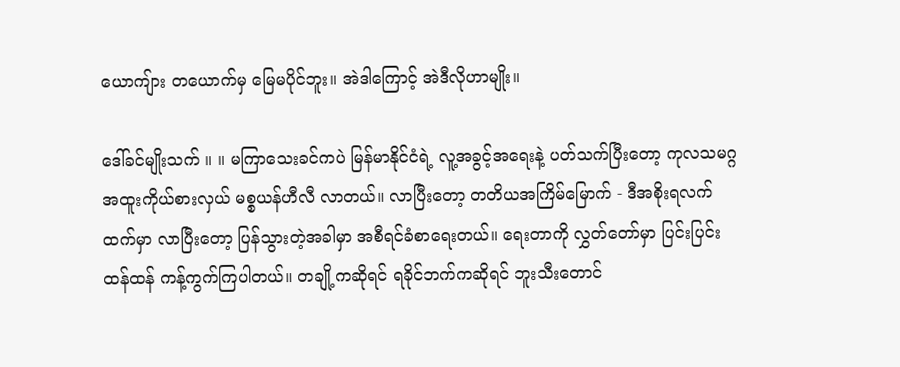ယောကျ်ား တယောက်မှ မြေမပိုင်ဘူး။ အဲဒါကြောင့် အဲဒီလိုဟာမျိုး။

ဒေါ်ခင်မျိုးသက် ။ ။ မကြာသေးခင်ကပဲ မြန်မာနိုင်ငံရဲ့ လူ့အခွင့်အရေးနဲ့ ပတ်သက်ပြီးတော့ ကုလသမဂ္ဂ အထူးကိုယ်စားလှယ် မစ္စယန်ဟီလီ လာတယ်။ လာပြီးတော့ တတိယအကြိမ်မြောက် - ဒီအစိုးရလက်ထက်မှာ လာပြီးတော့ ပြန်သွားတဲ့အခါမှာ အစီရင်ခံစာရေးတယ်။ ရေးတာကို လွှတ်တော်မှာ ပြင်းပြင်းထန်ထန် ကန့်ကွက်ကြပါတယ်။ တချို့ကဆိုရင် ရခိုင်ဘက်ကဆိုရင် ဘူးသီးတောင်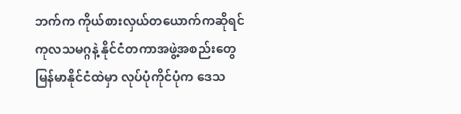ဘက်က ကိုယ်စားလှယ်တယောက်ကဆိုရင် ကုလသမဂ္ဂနဲ့ နိုင်ငံတကာအဖွဲ့အစည်းတွေ မြန်မာနိုင်ငံထဲမှာ လုပ်ပုံကိုင်ပုံက ဒေသ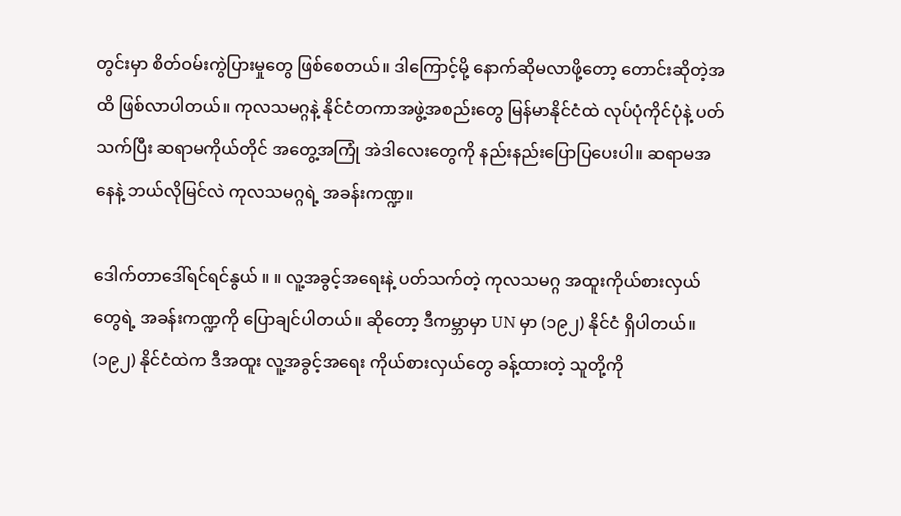တွင်းမှာ စိတ်ဝမ်းကွဲပြားမှုတွေ ဖြစ်စေတယ်။ ဒါကြောင့်မို့ နောက်ဆိုမလာဖို့တော့ တောင်းဆိုတဲ့အထိ ဖြစ်လာပါတယ်။ ကုလသမဂ္ဂနဲ့ နိုင်ငံတကာအဖွဲ့အစည်းတွေ မြန်မာနိုင်ငံထဲ လုပ်ပုံကိုင်ပုံနဲ့ ပတ်သက်ပြီး ဆရာမကိုယ်တိုင် အတွေ့အကြုံ အဲဒါလေးတွေကို နည်းနည်းပြောပြပေးပါ။ ဆရာမအနေနဲ့ ဘယ်လိုမြင်လဲ ကုလသမဂ္ဂရဲ့ အခန်းကဏ္ဍ။

ဒေါက်တာဒေါ်ရင်ရင်နွယ် ။ ။ လူ့အခွင့်အရေးနဲ့ ပတ်သက်တဲ့ ကုလသမဂ္ဂ အထူးကိုယ်စားလှယ်တွေရဲ့ အခန်းကဏ္ဍကို ပြောချင်ပါတယ်။ ဆိုတော့ ဒီကမ္ဘာမှာ UN မှာ (၁၉၂) နိုင်ငံ ရှိပါတယ်။ (၁၉၂) နိုင်ငံထဲက ဒီအထူး လူ့အခွင့်အရေး ကိုယ်စားလှယ်တွေ ခန့်ထားတဲ့ သူတို့ကို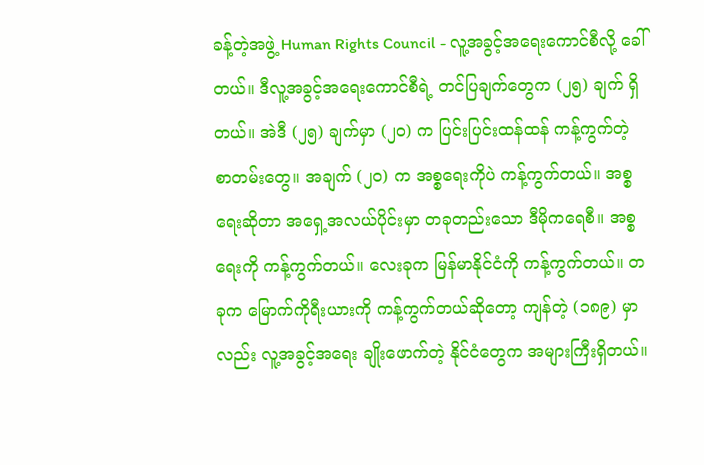ခန့်တဲ့အဖွဲ့ Human Rights Council - လူ့အခွင့်အရေးကောင်စီလို့ ခေါ်တယ်။ ဒီလူ့အခွင့်အရေးကောင်စီရဲ့ တင်ပြချက်တွေက (၂၅) ချက် ရှိတယ်။ အဲဒီ (၂၅) ချက်မှာ (၂၀) က ပြင်းပြင်းထန်ထန် ကန့်ကွက်တဲ့ စာတမ်းတွေ။ အချက် (၂၀) က အစ္စရေးကိုပဲ ကန့်ကွက်တယ်။ အစ္စရေးဆိုတာ အရှေ့အလယ်ပိုင်းမှာ တခုတည်းသော ဒီမိုကရေစီ။ အစ္စရေးကို ကန့်ကွက်တယ်။ လေးခုက မြန်မာနိုင်ငံကို ကန့်ကွက်တယ်။ တခုက မြောက်ကိုရီးယားကို ကန့်ကွက်တယ်ဆိုတော့ ကျန်တဲ့ (၁၈၉) မှာလည်း လူ့အခွင့်အရေး ချိုးဖောက်တဲ့ နိုင်ငံတွေက အများကြီးရှိတယ်။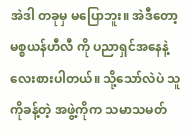အဲဒါ တခုမှ မပြောဘူး။ အဲဒီတော့ မစ္စယန်ဟီလီ ကို ပညာရှင်အနေနဲ့ လေးစားပါတယ်။ သို့သော်လဲပဲ သူကိုခန့်တဲ့ အဖွဲ့ကိုက သမာသမတ်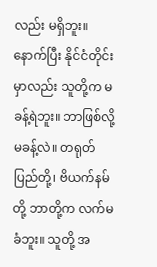လည်း မရှိဘူး။ နောက်ပြီး နိုင်ငံတိုင်းမှာလည်း သူတို့က မခန့်ရဲဘူး။ ဘာဖြစ်လို့မခန့်လဲ။ တရုတ်ပြည်တို့၊ ဗိယက်နမ်တို့ ဘာတို့က လက်မခံဘူး။ သူတို့ အ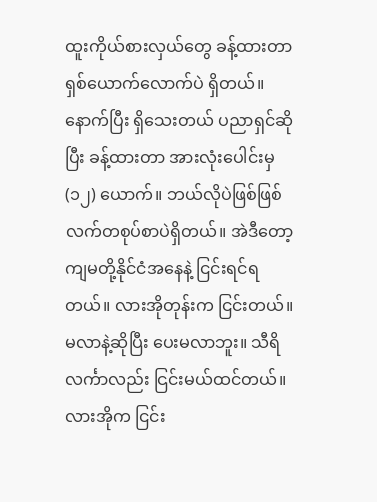ထူးကိုယ်စားလှယ်တွေ ခန့်ထားတာ ရှစ်ယောက်လောက်ပဲ ရှိတယ်။ နောက်ပြီး ရှိသေးတယ် ပညာရှင်ဆိုပြီး ခန့်ထားတာ အားလုံးပေါင်းမှ (၁၂) ယောက်။ ဘယ်လိုပဲဖြစ်ဖြစ် လက်တစုပ်စာပဲရှိတယ်။ အဲဒီတော့ ကျမတို့နိုင်ငံအနေနဲ့ ငြင်းရင်ရတယ်။ လားအိုတုန်းက ငြင်းတယ်။ မလာနဲ့ဆိုပြီး ပေးမလာဘူး။ သီရိလင်္ကာလည်း ငြင်းမယ်ထင်တယ်။ လားအိုက ငြင်း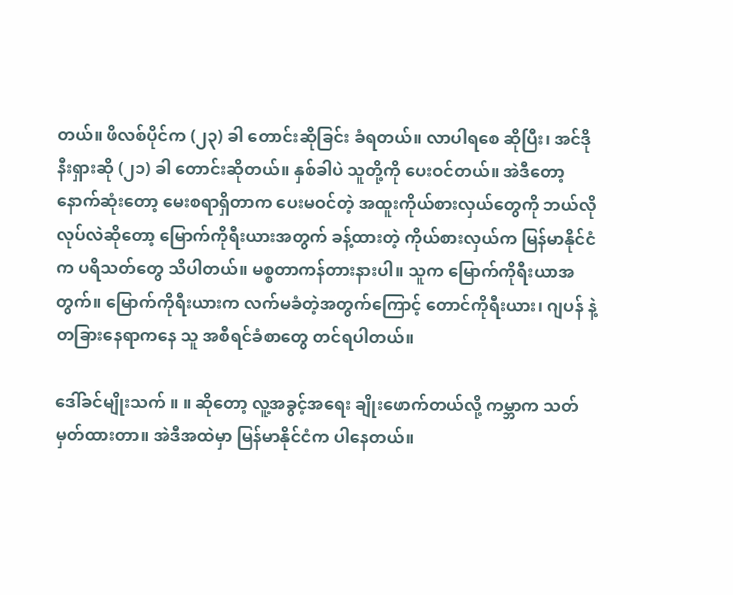တယ်။ ဖိလစ်ပိုင်က (၂၃) ခါ တောင်းဆိုခြင်း ခံရတယ်။ လာပါရစေ ဆိုပြီး၊ အင်ဒိုနီးရှားဆို (၂၁) ခါ တောင်းဆိုတယ်။ နှစ်ခါပဲ သူတို့ကို ပေးဝင်တယ်။ အဲဒီတော့ နောက်ဆုံးတော့ မေးစရာရှိတာက ပေးမဝင်တဲ့ အထူးကိုယ်စားလှယ်တွေကို ဘယ်လိုလုပ်လဲဆိုတော့ မြောက်ကိုရီးယားအတွက် ခန့်ထားတဲ့ ကိုယ်စားလှယ်က မြန်မာနိုင်ငံက ပရိသတ်တွေ သိပါတယ်။ မစ္စတာကန်တားနားပါ။ သူက မြောက်ကိုရီးယာအတွက်။ မြောက်ကိုရီးယားက လက်မခံတဲ့အတွက်ကြောင့် တောင်ကိုရီးယား၊ ဂျပန် နဲ့ တခြားနေရာကနေ သူ အစီရင်ခံစာတွေ တင်ရပါတယ်။

ဒေါ်ခင်မျိုးသက် ။ ။ ဆိုတော့ လူ့အခွင့်အရေး ချိုးဖောက်တယ်လို့ ကမ္ဘာက သတ်မှတ်ထားတာ။ အဲဒီအထဲမှာ မြန်မာနိုင်ငံက ပါနေတယ်။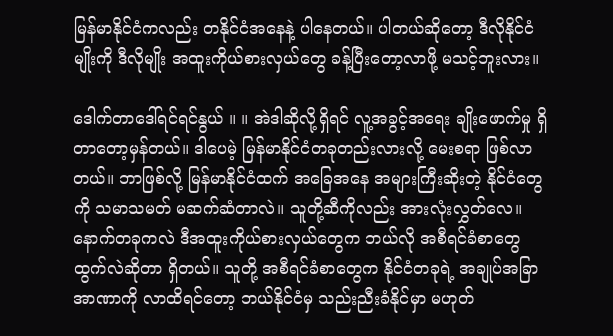မြန်မာနိုင်ငံကလည်း တနိုင်ငံအနေနဲ့ ပါနေတယ်။ ပါတယ်ဆိုတော့ ဒီလိုနိုင်ငံမျိုးကို ဒီလိုမျိုး အထူးကိုယ်စားလှယ်တွေ ခန့်ပြီးတော့လာဖို့ မသင့်ဘူးလား။

ဒေါက်တာဒေါ်ရင်ရင်နွယ် ။ ။ အဲဒါဆိုလို့ရှိရင် လူ့အခွင့်အရေး ချိုးဖောက်မှု ရှိတာတော့မှန်တယ်။ ဒါပေမဲ့ မြန်မာနိုင်ငံတခုတည်းလားလို့ မေးစရာ ဖြစ်လာတယ်။ ဘာဖြစ်လို့ မြန်မာနိုင်ငံထက် အခြေအနေ အများကြီးဆိုးတဲ့ နိုင်ငံတွေကို သမာသမတ် မဆက်ဆံတာလဲ။ သူတို့ဆီကိုလည်း အားလုံးလွှတ်လေ။ နောက်တခုကလဲ ဒီအထူးကိုယ်စားလှယ်တွေက ဘယ်လို အစီရင်ခံစာတွေ ထွက်လဲဆိုတာ ရှိတယ်။ သူတို့ အစီရင်ခံစာတွေက နိုင်ငံတခုရဲ့ အချုပ်အခြာ အာဏာကို လာထိရင်တော့ ဘယ်နိုင်ငံမှ သည်းညီးခံနိုင်မှာ မဟုတ်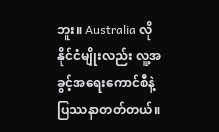ဘူး။ Australia လို နိုင်ငံမျိုးလည်း လူ့အခွင့်အရေးကောင်စီနဲ့ ပြဿနာတတ်တယ်။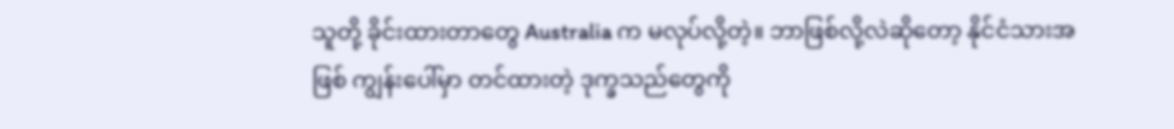သူတို့ ခိုင်းထားတာတွေ Australia က မလုပ်လို့တဲ့။ ဘာဖြစ်လို့လဲဆိုတော့ နိုင်ငံသားအဖြစ် ကျွန်းပေါ်မှာ တင်ထားတဲ့ ဒုက္ခသည်တွေကို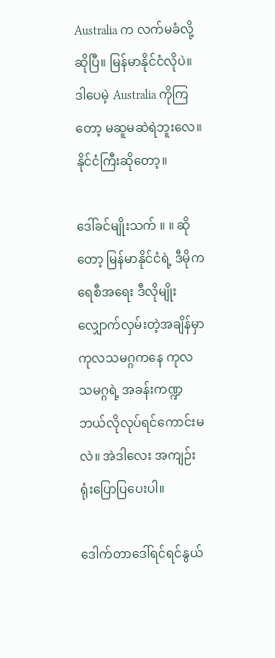Australia က လက်မခံလို့ဆိုပြီ။ မြန်မာနိုင်ငံလိုပဲ။ ဒါပေမဲ့ Australia ကိုကြတော့ မဆူမဆဲရဲဘူးလေ။ နိုင်ငံကြီးဆိုတော့။

ဒေါ်ခင်မျိုးသက် ။ ။ ဆိုတော့ မြန်မာနိုင်ငံရဲ့ ဒီမိုကရေစီအရေး ဒီလိုမျိုး လျှောက်လှမ်းတဲ့အချိန်မှာ ကုလသမဂ္ဂကနေ ကုလသမဂ္ဂရဲ့ အခန်းကဏ္ဍ ဘယ်လိုလုပ်ရင်ကောင်းမလဲ။ အဲဒါလေး အကျဉ်းရုံးပြောပြပေးပါ။

ဒေါက်တာဒေါ်ရင်ရင်နွယ်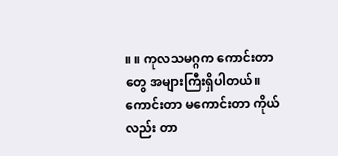။ ။ ကုလသမဂ္ဂက ကောင်းတာတွေ အများကြီးရှိပါတယ်။ ကောင်းတာ မကောင်းတာ ကိုယ်လည်း တာ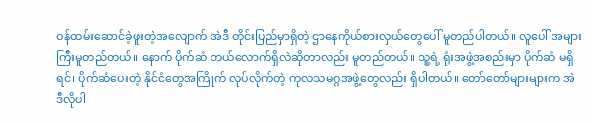ဝန်ထမ်းဆောင်ခဲ့ဖူးတဲ့အလျောက် အဲဒီ တိုင်းပြည်မှာရှိတဲ့ ဌာနေကိုယ်စားလှယ်တွေပေါ် မူတည်ပါတယ်။ လူပေါ် အများကြီးမူတည်တယ်။ နောက် ပိုက်ဆံ ဘယ်လောက်ရှိလဲဆိုတာလည်း မူတည်တယ်။ သူ့ရဲ့ ရုံးအဖွဲ့အစည်းမှာ ပိုက်ဆံ မရှိရင်၊ ပိုက်ဆံပေးတဲ့ နိုင်ငံတွေအကြိုက် လုပ်လိုက်တဲ့ ကုလသမဂ္ဂအဖွဲ့တွေလည်း ရှိပါတယ်။ တော်တော်များများက အဲဒီလိုပါ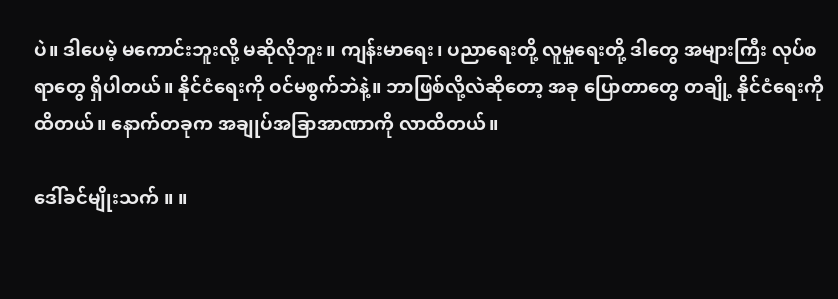ပဲ။ ဒါပေမဲ့ မကောင်းဘူးလို့ မဆိုလိုဘူး။ ကျန်းမာရေး၊ ပညာရေးတို့ လူမှုရေးတို့ ဒါတွေ အများကြီး လုပ်စရာတွေ ရှိပါတယ်။ နိုင်ငံရေးကို ဝင်မစွက်ဘဲနဲ့။ ဘာဖြစ်လို့လဲဆိုတော့ အခု ပြောတာတွေ တချို့ နိုင်ငံရေးကိုထိတယ်။ နောက်တခုက အချုပ်အခြာအာဏာကို လာထိတယ်။

ဒေါ်ခင်မျိုးသက် ။ ။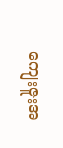ကျေးဇူးအ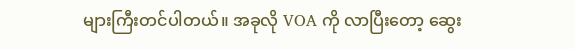များကြီးတင်ပါတယ်။ အခုလို VOA ကို လာပြီးတော့ ဆွေး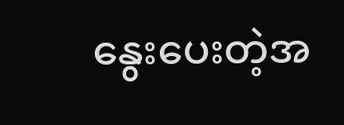နွေးပေးတဲ့အ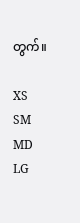တွက်။

XS
SM
MD
LG